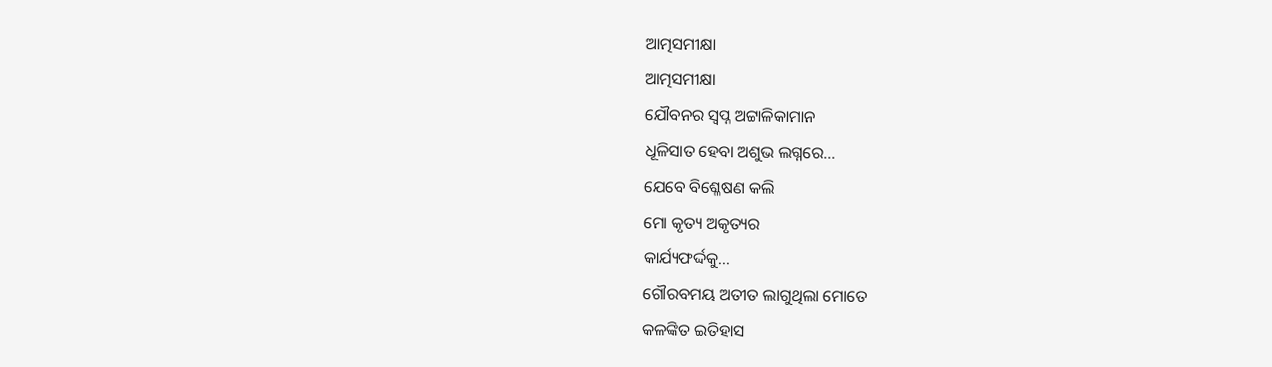ଆତ୍ମସମୀକ୍ଷା
ଆତ୍ମସମୀକ୍ଷା
ଯୌବନର ସ୍ୱପ୍ନ ଅଟ୍ଟାଳିକାମାନ
ଧୂଳିସାତ ହେବା ଅଶୁଭ ଲଗ୍ନରେ...
ଯେବେ ବିଶ୍ଳେଷଣ କଲି
ମୋ କୃତ୍ୟ ଅକୃତ୍ୟର
କାର୍ଯ୍ୟଫର୍ଦ୍ଦକୁ...
ଗୌରବମୟ ଅତୀତ ଲାଗୁଥିଲା ମୋତେ
କଳଙ୍କିତ ଇତିହାସ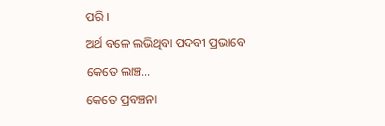ପରି ।
ଅର୍ଥ ବଳେ ଲଭିଥିବା ପଦବୀ ପ୍ରଭାବେ
କେତେ ଲାଞ୍ଚ...
କେତେ ପ୍ରବଞ୍ଚନା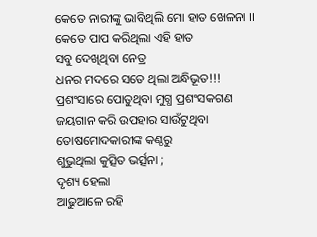କେତେ ନାରୀଙ୍କୁ ଭାବିଥିଲି ମୋ ହାତ ଖେଳନା ।।
କେତେ ପାପ କରିଥିଲା ଏହି ହାତ
ସବୁ ଦେଖିଥିବା ନେତ୍ର
ଧନର ମଦରେ ସତେ ଥିଲା ଅନ୍ଧିଭୂତ!!!
ପ୍ରଶଂସାରେ ପୋତୁଥିବା ମୁଗ୍ଧ ପ୍ରଶଂସକଗଣ
ଜୟଗାନ କରି ଉପହାର ସାଉଁଟୁଥିବା
ତୋଷମୋଦକାରୀଙ୍କ କଣ୍ଠରୁ
ଶୁଭୁଥିଲା କୁତ୍ସିତ ଭର୍ତ୍ସନା ;
ଦୃଶ୍ୟ ହେଲା
ଆଢୁଆଳେ ରହି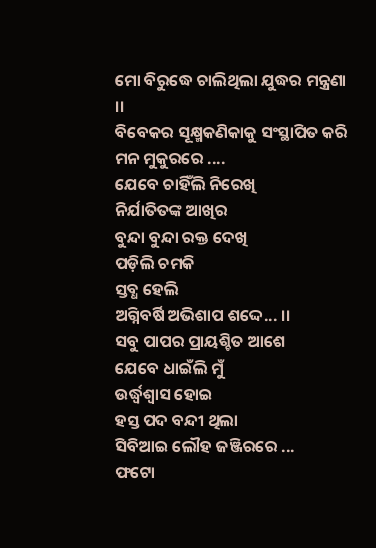ମୋ ବିରୁଦ୍ଧେ ଚାଲିଥିଲା ଯୁଦ୍ଧର ମନ୍ତ୍ରଣା ।।
ବିବେକର ସୂକ୍ଷ୍ମକଣିକାକୁ ସଂସ୍ଥାପିତ କରି
ମନ ମୁକୁରରେ ....
ଯେବେ ଚାହିଁଲି ନିରେଖି
ନିର୍ଯାତିତଙ୍କ ଆଖିର
ବୁନ୍ଦା ବୁନ୍ଦା ରକ୍ତ ଦେଖି
ପଡ଼ିଲି ଚମକି
ସ୍ତବ୍ଧ ହେଲି
ଅଗ୍ନିବର୍ଷି ଅଭିଶାପ ଶଦ୍ଦେ... ।।
ସବୁ ପାପର ପ୍ରାୟଶ୍ଚିତ ଆଶେ
ଯେବେ ଧାଇଁଲି ମୁଁ
ଉର୍ଦ୍ଧ୍ୱଶ୍ୱାସ ହୋଇ
ହସ୍ତ ପଦ ବନ୍ଦୀ ଥିଲା
ସିବିଆଇ ଲୌହ ଜଞ୍ଜିରରେ ...
ଫଟୋ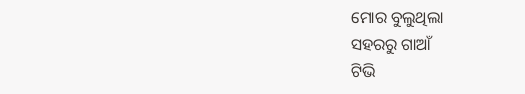ମୋର ବୁଲୁଥିଲା
ସହରରୁ ଗାଆଁ
ଟିଭି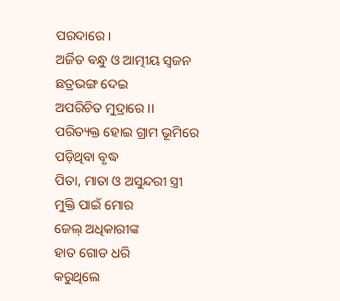ପରଦାରେ ।
ଅର୍ଜିତ ବନ୍ଧୁ ଓ ଆତ୍ମୀୟ ସ୍ୱଜନ
ଛତ୍ରଭଙ୍ଗ ଦେଇ
ଅପରିଚିତ ମୁଦ୍ରାରେ ।।
ପରିତ୍ୟକ୍ତ ହୋଇ ଗ୍ରାମ ଭୂମିରେ
ପଡ଼ିଥିବା ବୃଦ୍ଧ
ପିତା, ମାତା ଓ ଅସୁନ୍ଦରୀ ସ୍ତ୍ରୀ
ମୁକ୍ତି ପାଇଁ ମୋର
ଜେଲ୍ ଅଧିକାରୀଙ୍କ
ହାତ ଗୋଡ ଧରି
କରୁଥିଲେ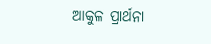ଆକୁଳ ପ୍ରାର୍ଥନା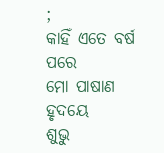;
କାହିଁ ଏତେ ବର୍ଷ ପରେ
ମୋ ପାଷାଣ ହୃଦୟେ
ଶୁଭୁ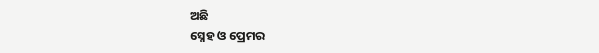ଅଛି
ସ୍ନେହ ଓ ପ୍ରେମର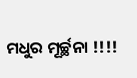ମଧୁର ମୂର୍ଚ୍ଛନା !!!!